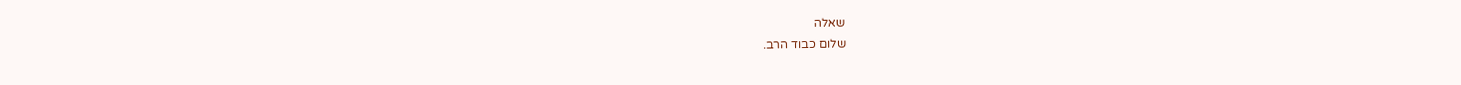שאלה
שלום כבוד הרב.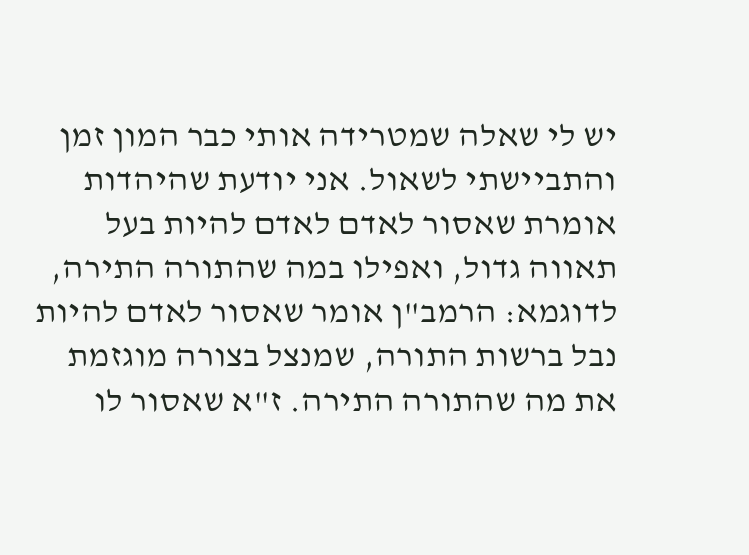יש לי שאלה שמטרידה אותי כבר המון זמן והתביישתי לשאול. אני יודעת שהיהדות אומרת שאסור לאדם לאדם להיות בעל תאווה גדול, ואפילו במה שהתורה התירה, לדוגמא: הרמב"ן אומר שאסור לאדם להיות נבל ברשות התורה, שמנצל בצורה מוגזמת את מה שהתורה התירה. ז"א שאסור לו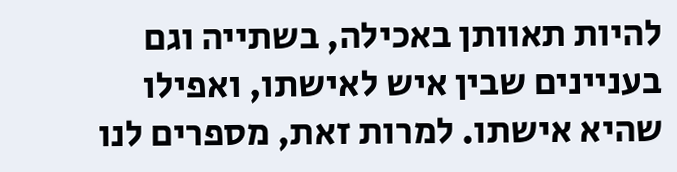להיות תאוותן באכילה, בשתייה וגם בעניינים שבין איש לאישתו, ואפילו שהיא אישתו. למרות זאת, מספרים לנו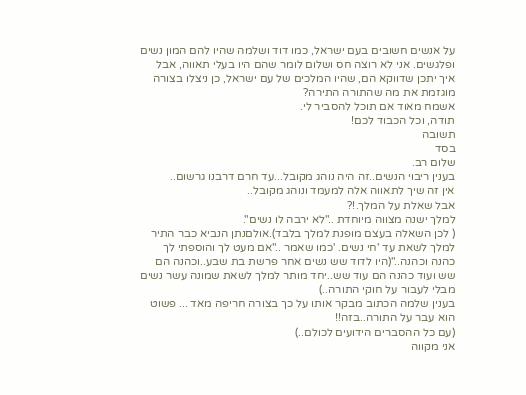על אנשים חשובים בעם ישראל, כמו דוד ושלמה שהיו להם המון נשים ופלגשים. אני לא רוצה חס ושלום לומר שהם היו בעלי תאווה, אבל איך יתכן שדווקא הם, שהיו המלכים של עם ישראל, כן ניצלו בצורה מוגזמת את מה שהתורה התירה?
אשמח מאוד אם תוכל להסביר לי.
תודה, וכל הכבוד לכם!
תשובה
בסד
שלום רב.
בענין ריבוי הנשים..זה היה נוהג מקובל...עד חרם דרבנו גרשום..
אין זה שיך לתאווה אלה למעמד ונוהג מקובל..
אבל שאלת על המלך.!?
למלך ישנה מצווה מיוחדת .."לא ירבה לו נשים".
( לכן השאלה בעצם מופנת למלך בלבד).אולםנתן הנביא כבר התיר למלך לשאת עד 'חי נשים. 'כמו שאמר .."אם מעט לך והוספתי לך כהנה וכהנה.."(היו לדוד שש נשים אחר פרשת בת שבע..וכהנה הם שש ועוד כהנה הם עוד שש..יחד מותר למלך לשאת שמונה עשר נשים מבלי לעבור על חוקי התורה..)
בענין שלמה הכתוב מבקר אותו על כך בצורה חריפה מאד ... פשוט הוא עבר על התורה..בזה!!
(עם כל ההסברים הידועים לכולם..)
אני מקווה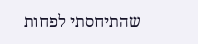שהתיחסתי לפחות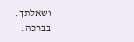ושאלתך.
בברכה.